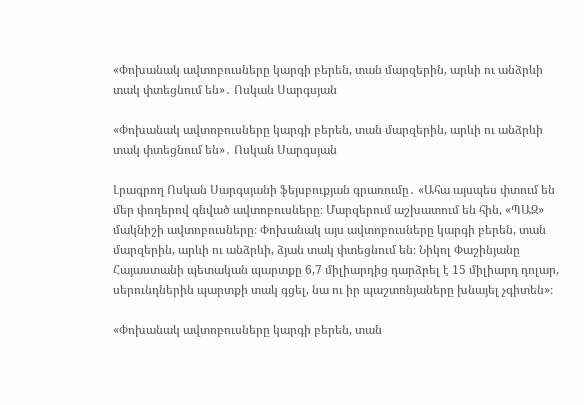«Փոխանակ ավտոբուսները կարգի բերեն, տան մարզերին, արևի ու անձրևի տակ փտեցնում են»․ Ոսկան Սարգսյան

«Փոխանակ ավտոբուսները կարգի բերեն, տան մարզերին, արևի ու անձրևի տակ փտեցնում են»․ Ոսկան Սարգսյան

Լրագրող Ոսկան Սարգսյանի ֆեյսբուքյան գրառումը․ «Ահա այսպես փտում են մեր փողերով գնված ավտոբուսները։ Մարզերում աշխատում են հին, «ՊԱԶ» մակնիշի ավտոբուսները։ Փոխանակ այս ավտոբուսները կարգի բերեն, տան մարզերին, արևի ու անձրևի, ձյան տակ փտեցնում են։ Նիկոլ Փաշինյանը Հայաստանի պետական պարտքը 6,7 միլիարդից դարձրել է 15 միլիարդ դոլար, սերունդներին պարտքի տակ գցել, նա ու իր պաշտոնյաները խնայել չգիտեն»։

«Փոխանակ ավտոբուսները կարգի բերեն, տան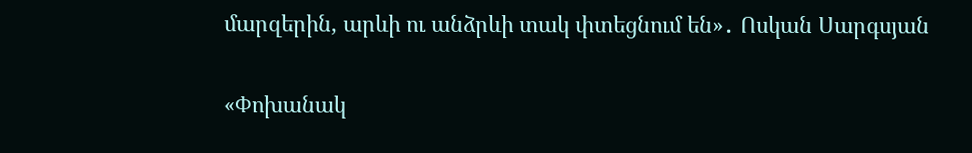մարզերին, արևի ու անձրևի տակ փտեցնում են»․ Ոսկան Սարգսյան

«Փոխանակ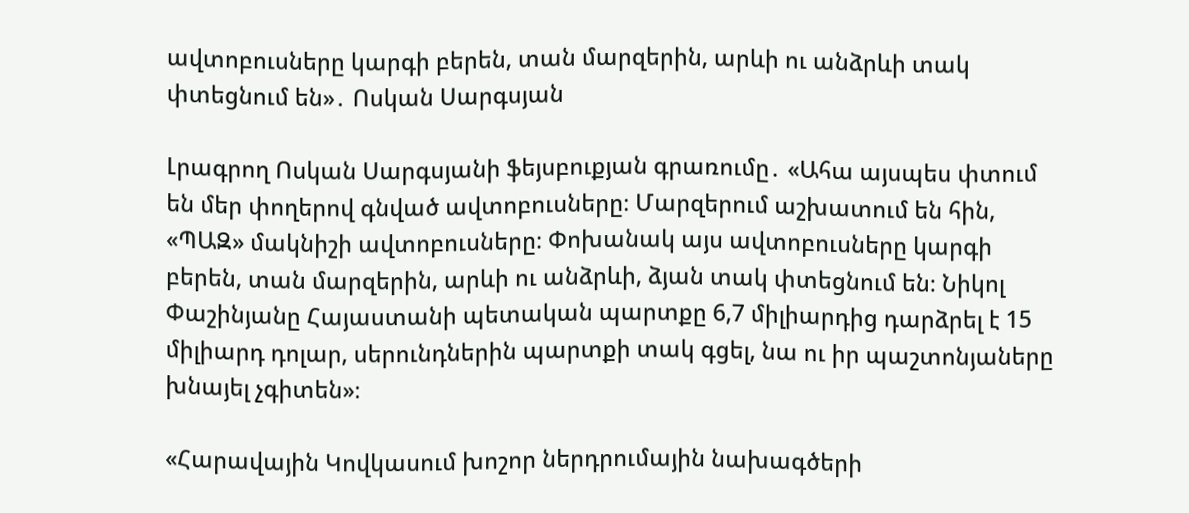ավտոբուսները կարգի բերեն, տան մարզերին, արևի ու անձրևի տակ փտեցնում են»․ Ոսկան Սարգսյան

Լրագրող Ոսկան Սարգսյանի ֆեյսբուքյան գրառումը․ «Ահա այսպես փտում են մեր փողերով գնված ավտոբուսները։ Մարզերում աշխատում են հին, «ՊԱԶ» մակնիշի ավտոբուսները։ Փոխանակ այս ավտոբուսները կարգի բերեն, տան մարզերին, արևի ու անձրևի, ձյան տակ փտեցնում են։ Նիկոլ Փաշինյանը Հայաստանի պետական պարտքը 6,7 միլիարդից դարձրել է 15 միլիարդ դոլար, սերունդներին պարտքի տակ գցել, նա ու իր պաշտոնյաները խնայել չգիտեն»։

«Հարավային Կովկասում խոշոր ներդրումային նախագծերի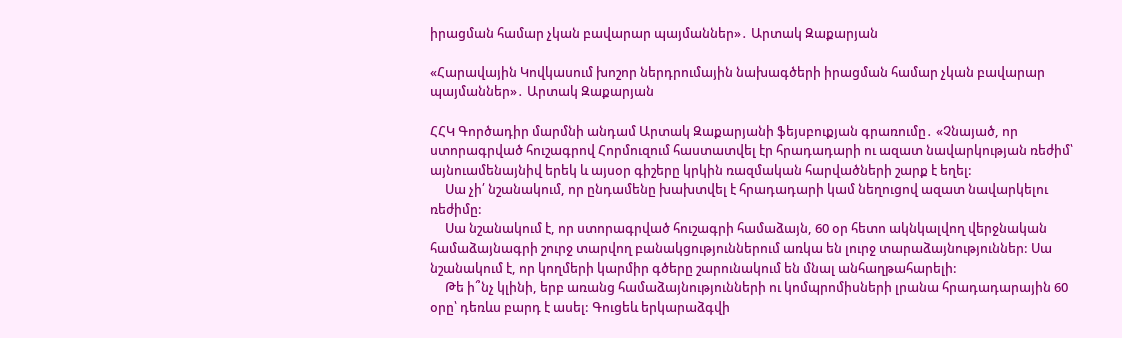իրացման համար չկան բավարար պայմաններ»․ Արտակ Զաքարյան

«Հարավային Կովկասում խոշոր ներդրումային նախագծերի իրացման համար չկան բավարար պայմաններ»․ Արտակ Զաքարյան

ՀՀԿ Գործադիր մարմնի անդամ Արտակ Զաքարյանի ֆեյսբուքյան գրառումը․ «Չնայած, որ ստորագրված հուշագրով Հորմուզում հաստատվել էր հրադադարի ու ազատ նավարկության ռեժիմ՝ այնուամենայնիվ երեկ և այսօր գիշերը կրկին ռազմական հարվածների շարք է եղել:
     Սա չի՛ նշանակում, որ ընդամենը խախտվել է հրադադարի կամ նեղուցով ազատ նավարկելու ռեժիմը:
     Սա նշանակում է, որ ստորագրված հուշագրի համաձայն, 60 օր հետո ակնկալվող վերջնական համաձայնագրի շուրջ տարվող բանակցություններում առկա են լուրջ տարաձայնություններ: Սա նշանակում է, որ կողմերի կարմիր գծերը շարունակում են մնալ անհաղթահարելի:
     Թե ի՞նչ կլինի, երբ առանց համաձայնությունների ու կոմպրոմիսների լրանա հրադադարային 60 օրը՝ դեռևս բարդ է ասել: Գուցեև երկարաձգվի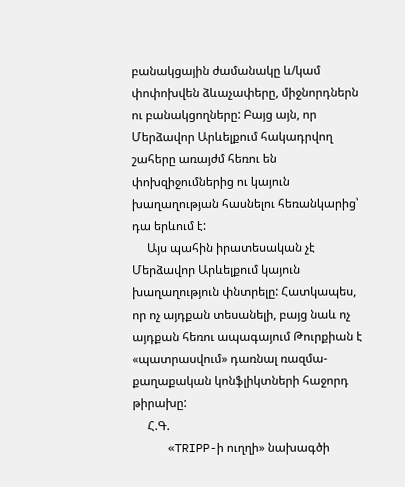բանակցային ժամանակը և/կամ փոփոխվեն ձևաչափերը, միջնորդներն ու բանակցողները: Բայց այն, որ Մերձավոր Արևելքում հակադրվող շահերը առայժմ հեռու են փոխզիջումներից ու կայուն խաղաղության հասնելու հեռանկարից՝ դա երևում է:
     Այս պահին իրատեսական չէ Մերձավոր Արևելքում կայուն խաղաղություն փնտրելը: Հատկապես, որ ոչ այդքան տեսանելի, բայց նաև ոչ այդքան հեռու ապագայում Թուրքիան է «պատրասվում» դառնալ ռազմա-քաղաքական կոնֆլիկտների հաջորդ թիրախը:
     Հ.Գ.
     «TRIPP-ի ուղղի» նախագծի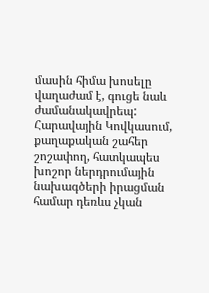մասին հիմա խոսելը վաղաժամ է, գուցե նաև ժամանակավրեպ: Հարավային Կովկասում, քաղաքական շահեր շոշափող, հատկապես խոշոր ներդրումային նախագծերի իրացման համար դեռևս չկան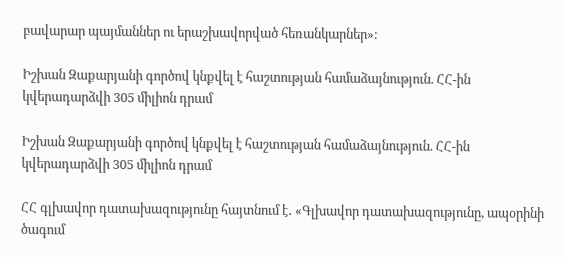բավարար պայմաններ ու երաշխավորված հեռանկարներ»։

Իշխան Զաքարյանի գործով կնքվել է հաշտության համաձայնություն. ՀՀ-ին կվերադարձվի 305 միլիոն դրամ

Իշխան Զաքարյանի գործով կնքվել է հաշտության համաձայնություն. ՀՀ-ին կվերադարձվի 305 միլիոն դրամ

ՀՀ գլխավոր դատախազությունը հայտնում է․ «Գլխավոր դատախազությունը, ապօրինի ծագում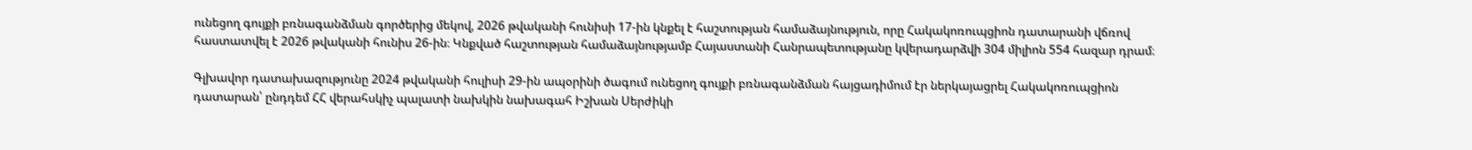ունեցող գույքի բռնագանձման գործերից մեկով, 2026 թվականի հունիսի 17-ին կնքել է հաշտության համաձայնություն, որը Հակակոռուպցիոն դատարանի վճռով հաստատվել է 2026 թվականի հունիս 26-ին։ Կնքված հաշտության համաձայնությամբ Հայաստանի Հանրապետությանը կվերադարձվի 304 միլիոն 554 հազար դրամ։

Գլխավոր դատախազությունը 2024 թվականի հուլիսի 29-ին ապօրինի ծագում ունեցող գույքի բռնագանձման հայցադիմում էր ներկայացրել Հակակոռուպցիոն դատարան՝ ընդդեմ ՀՀ վերահսկիչ պալատի նախկին նախագահ Իշխան Սերժիկի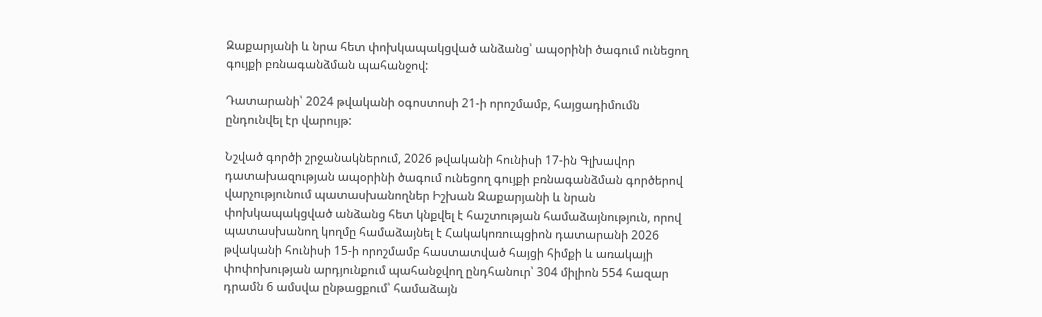Զաքարյանի և նրա հետ փոխկապակցված անձանց՝ ապօրինի ծագում ունեցող գույքի բռնագանձման պահանջով:

Դատարանի՝ 2024 թվականի օգոստոսի 21-ի որոշմամբ, հայցադիմումն ընդունվել էր վարույթ:

Նշված գործի շրջանակներում, 2026 թվականի հունիսի 17-ին Գլխավոր դատախազության ապօրինի ծագում ունեցող գույքի բռնագանձման գործերով վարչությունում պատասխանողներ Իշխան Զաքարյանի և նրան փոխկապակցված անձանց հետ կնքվել է հաշտության համաձայնություն, որով պատասխանող կողմը համաձայնել է Հակակոռուպցիոն դատարանի 2026 թվականի հունիսի 15-ի որոշմամբ հաստատված հայցի հիմքի և առակայի փոփոխության արդյունքում պահանջվող ընդհանուր՝ 304 միլիոն 554 հազար դրամն 6 ամսվա ընթացքում՝ համաձայն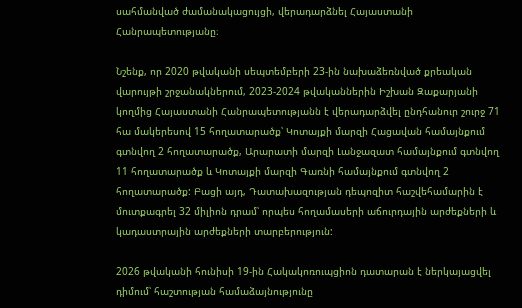սահմանված ժամանակացույցի, վերադարձնել Հայաստանի Հանրապետությանը։

Նշենք, որ 2020 թվականի սեպտեմբերի 23-ին նախաձեռնված քրեական վարույթի շրջանակներում, 2023-2024 թվականներին Իշխան Զաքարյանի կողմից Հայաստանի Հանրապետությանն է վերադարձվել ընդհանուր շուրջ 71 հա մակերեսով 15 հողատարածք՝ Կոտայքի մարզի Հացավան համայնքում գտնվող 2 հողատարածք, Արարատի մարզի Լանջազատ համայնքում գտնվող 11 հողատարածք և Կոտայքի մարզի Գառնի համայնքում գտնվող 2 հողատարածք: Բացի այդ, Դատախազության դեպոզիտ հաշվեհամարին է մուտքագրել 32 միլիոն դրամ՝ որպես հողամասերի աճուրդային արժեքների և կադաստրային արժեքների տարբերություն:

2026 թվականի հունիսի 19-ին Հակակոռուպցիոն դատարան է ներկայացվել դիմում՝ հաշտության համաձայնությունը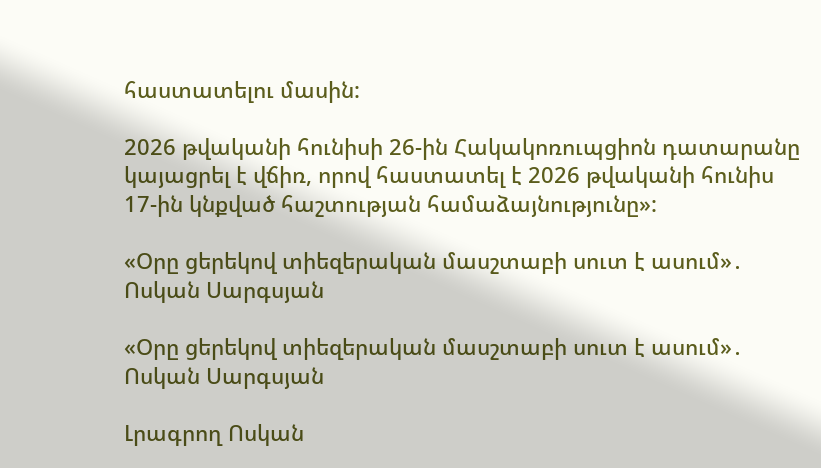հաստատելու մասին:

2026 թվականի հունիսի 26-ին Հակակոռուպցիոն դատարանը կայացրել է վճիռ, որով հաստատել է 2026 թվականի հունիս 17-ին կնքված հաշտության համաձայնությունը»:

«Օրը ցերեկով տիեզերական մասշտաբի սուտ է ասում»․ Ոսկան Սարգսյան

«Օրը ցերեկով տիեզերական մասշտաբի սուտ է ասում»․ Ոսկան Սարգսյան

Լրագրող Ոսկան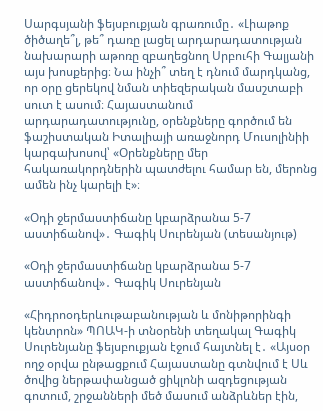Սարգսյանի ֆեյսբուքյան գրառումը․ «Լիաթոք ծիծաղե՞լ, թե՞ դառը լացել արդարադատության նախարարի աթոռը զբաղեցնող Սրբուհի Գալյանի այս խոսքերից։ Նա ինչի՞ տեղ է դնում մարդկանց, որ օրը ցերեկով նման տիեզերական մասշտաբի սուտ է ասում։ Հայաստանում արդարադատությունը, օրենքները գործում են ֆաշիստական Իտալիայի առաջնորդ Մուսոլինիի կարգախոսով՝ «Օրենքները մեր հակառակորդներին պատժելու համար են, մերոնց ամեն ինչ կարելի է»։

«Օդի ջերմաստիճանը կբարձրանա 5-7 աստիճանով»․ Գագիկ Սուրենյան (տեսանյութ)

«Օդի ջերմաստիճանը կբարձրանա 5-7 աստիճանով»․ Գագիկ Սուրենյան

«Հիդրոօդերևութաբանության և մոնիթորինգի կենտրոն» ՊՈԱԿ-ի տնօրենի տեղակալ Գագիկ Սուրենյանը ֆեյսբուքյան էջում հայտնել է․ «Այսօր ողջ օրվա ընթացքում Հայաստանը գտնվում է Սև ծովից ներթափանցած ցիկլոնի ազդեցության գոտում, շրջանների մեծ մասում անձրևներ էին,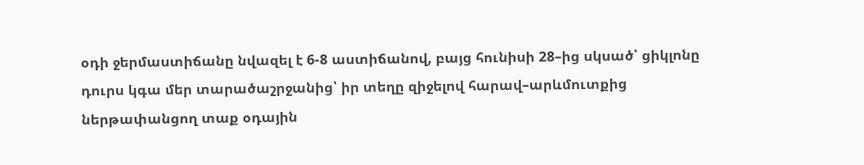օդի ջերմաստիճանը նվազել է 6-8 աստիճանով, բայց հունիսի 28–ից սկսած՝ ցիկլոնը դուրս կգա մեր տարածաշրջանից՝ իր տեղը զիջելով հարավ–արևմուտքից ներթափանցող տաք օդային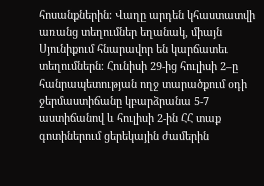հոսանքներին։ Վաղը արդեն կհաստատվի առանց տեղումներ եղանակ, միայն Սյունիքում հնարավոր են կարճատեւ տեղումներն։ Հունիսի 29-ից հուլիսի 2–ը հանրապետության ողջ տարածքում օդի ջերմաստիճանը կբարձրանա 5-7 աստիճանով և հուլիսի 2-ին ՀՀ տաք գոտիներում ցերեկային ժամերին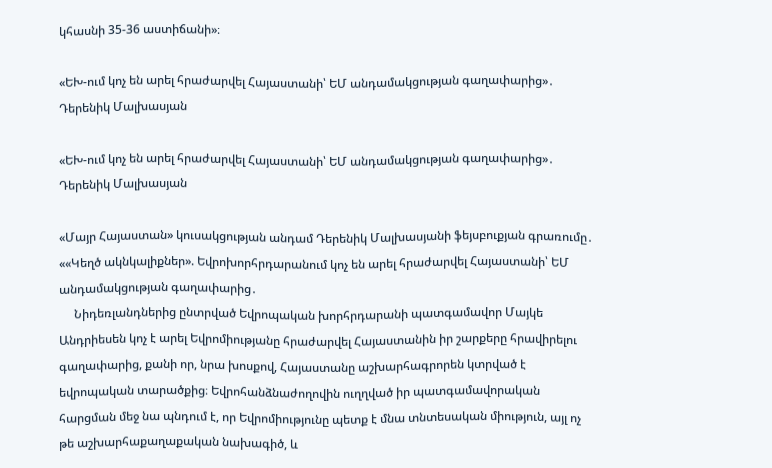կհասնի 35-36 աստիճանի»։

«ԵԽ-ում կոչ են արել հրաժարվել Հայաստանի՝ ԵՄ անդամակցության գաղափարից»․ Դերենիկ Մալխասյան

«ԵԽ-ում կոչ են արել հրաժարվել Հայաստանի՝ ԵՄ անդամակցության գաղափարից»․ Դերենիկ Մալխասյան

«Մայր Հայաստան» կուսակցության անդամ Դերենիկ Մալխասյանի ֆեյսբուքյան գրառումը․ ««Կեղծ ակնկալիքներ». Եվրոխորհրդարանում կոչ են արել հրաժարվել Հայաստանի՝ ԵՄ անդամակցության գաղափարից․
     Նիդեռլանդներից ընտրված Եվրոպական խորհրդարանի պատգամավոր Մայկե Անդրիեսեն կոչ է արել Եվրոմիությանը հրաժարվել Հայաստանին իր շարքերը հրավիրելու գաղափարից, քանի որ, նրա խոսքով, Հայաստանը աշխարհագրորեն կտրված է եվրոպական տարածքից։ Եվրոհանձնաժողովին ուղղված իր պատգամավորական հարցման մեջ նա պնդում է, որ Եվրոմիությունը պետք է մնա տնտեսական միություն, այլ ոչ թե աշխարհաքաղաքական նախագիծ, և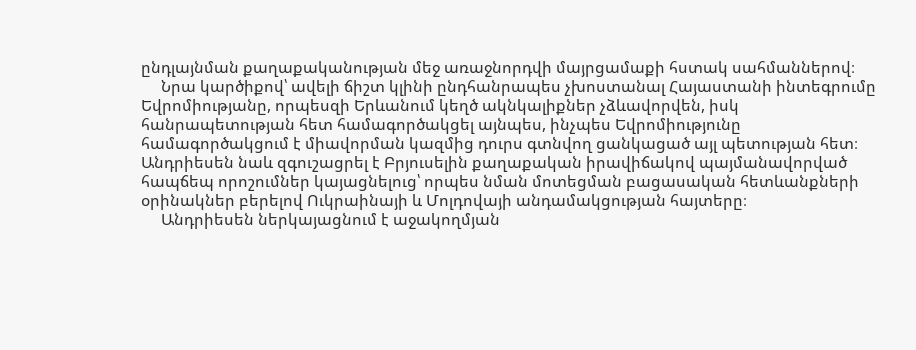ընդլայնման քաղաքականության մեջ առաջնորդվի մայրցամաքի հստակ սահմաններով։
     Նրա կարծիքով՝ ավելի ճիշտ կլինի ընդհանրապես չխոստանալ Հայաստանի ինտեգրումը Եվրոմիությանը, որպեսզի Երևանում կեղծ ակնկալիքներ չձևավորվեն, իսկ հանրապետության հետ համագործակցել այնպես, ինչպես Եվրոմիությունը համագործակցում է միավորման կազմից դուրս գտնվող ցանկացած այլ պետության հետ։ Անդրիեսեն նաև զգուշացրել է Բրյուսելին քաղաքական իրավիճակով պայմանավորված հապճեպ որոշումներ կայացնելուց՝ որպես նման մոտեցման բացասական հետևանքների օրինակներ բերելով Ուկրաինայի և Մոլդովայի անդամակցության հայտերը։
     Անդրիեսեն ներկայացնում է աջակողմյան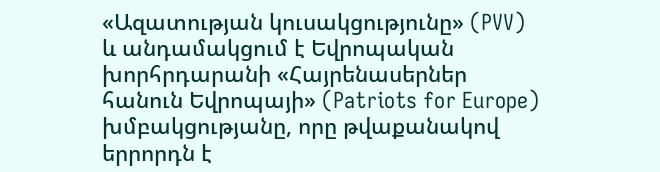«Ազատության կուսակցությունը» (PVV) և անդամակցում է Եվրոպական խորհրդարանի «Հայրենասերներ հանուն Եվրոպայի» (Patriots for Europe) խմբակցությանը, որը թվաքանակով երրորդն է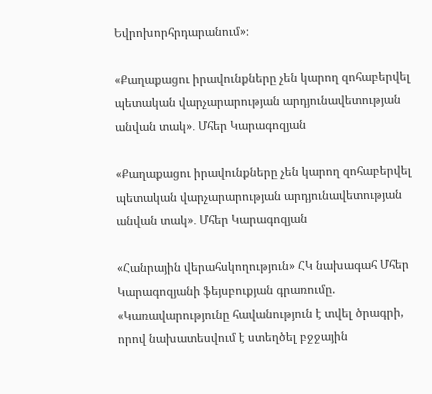Եվրոխորհրդարանում»։

«Քաղաքացու իրավունքները չեն կարող զոհաբերվել պետական վարչարարության արդյունավետության անվան տակ»․ Մհեր Կարագոզյան

«Քաղաքացու իրավունքները չեն կարող զոհաբերվել պետական վարչարարության արդյունավետության անվան տակ»․ Մհեր Կարագոզյան

«Հանրային վերահսկողություն» ՀԿ նախագահ Մհեր Կարագոզյանի ֆեյսբուքյան գրառումը. «Կառավարությունը հավանություն է տվել ծրագրի, որով նախատեսվում է ստեղծել բջջային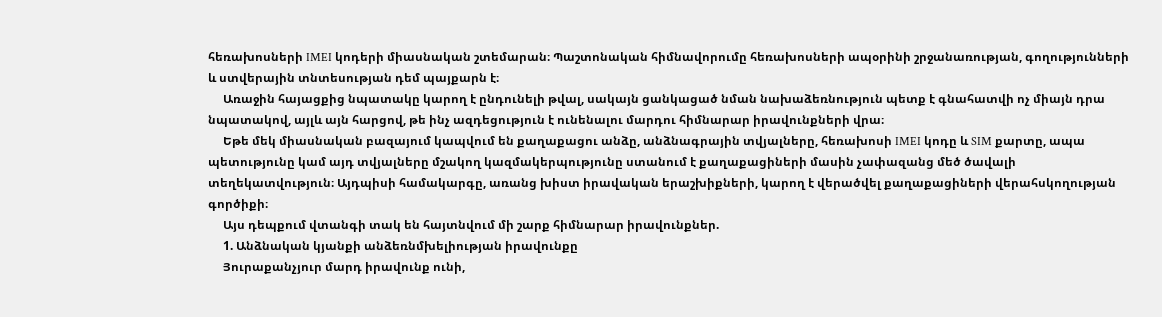հեռախոսների IMEI կոդերի միասնական շտեմարան։ Պաշտոնական հիմնավորումը հեռախոսների ապօրինի շրջանառության, գողությունների և ստվերային տնտեսության դեմ պայքարն է։
     Առաջին հայացքից նպատակը կարող է ընդունելի թվալ, սակայն ցանկացած նման նախաձեռնություն պետք է գնահատվի ոչ միայն դրա նպատակով, այլև այն հարցով, թե ինչ ազդեցություն է ունենալու մարդու հիմնարար իրավունքների վրա։
     Եթե մեկ միասնական բազայում կապվում են քաղաքացու անձը, անձնագրային տվյալները, հեռախոսի IMEI կոդը և SIM քարտը, ապա պետությունը կամ այդ տվյալները մշակող կազմակերպությունը ստանում է քաղաքացիների մասին չափազանց մեծ ծավալի տեղեկատվություն։ Այդպիսի համակարգը, առանց խիստ իրավական երաշխիքների, կարող է վերածվել քաղաքացիների վերահսկողության գործիքի։
     Այս դեպքում վտանգի տակ են հայտնվում մի շարք հիմնարար իրավունքներ.
     1. Անձնական կյանքի անձեռնմխելիության իրավունքը
     Յուրաքանչյուր մարդ իրավունք ունի,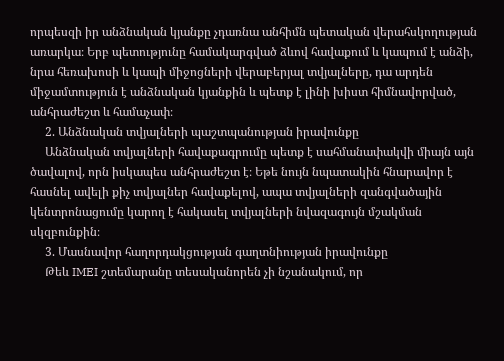որպեսզի իր անձնական կյանքը չդառնա անհիմն պետական վերահսկողության առարկա։ Երբ պետությունը համակարգված ձևով հավաքում և կապում է անձի, նրա հեռախոսի և կապի միջոցների վերաբերյալ տվյալները, դա արդեն միջամտություն է անձնական կյանքին և պետք է լինի խիստ հիմնավորված, անհրաժեշտ և համաչափ։
     2. Անձնական տվյալների պաշտպանության իրավունքը
     Անձնական տվյալների հավաքագրումը պետք է սահմանափակվի միայն այն ծավալով, որն իսկապես անհրաժեշտ է։ Եթե նույն նպատակին հնարավոր է հասնել ավելի քիչ տվյալներ հավաքելով, ապա տվյալների զանգվածային կենտրոնացումը կարող է հակասել տվյալների նվազագույն մշակման սկզբունքին։
     3. Մասնավոր հաղորդակցության գաղտնիության իրավունքը
     Թեև IMEI շտեմարանը տեսականորեն չի նշանակում, որ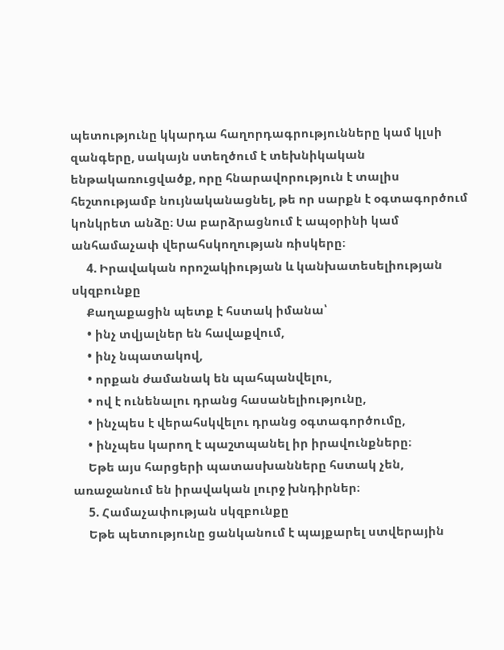պետությունը կկարդա հաղորդագրությունները կամ կլսի զանգերը, սակայն ստեղծում է տեխնիկական ենթակառուցվածք, որը հնարավորություն է տալիս հեշտությամբ նույնականացնել, թե որ սարքն է օգտագործում կոնկրետ անձը։ Սա բարձրացնում է ապօրինի կամ անհամաչափ վերահսկողության ռիսկերը։
     4. Իրավական որոշակիության և կանխատեսելիության սկզբունքը
     Քաղաքացին պետք է հստակ իմանա՝
     • ինչ տվյալներ են հավաքվում,
     • ինչ նպատակով,
     • որքան ժամանակ են պահպանվելու,
     • ով է ունենալու դրանց հասանելիությունը,
     • ինչպես է վերահսկվելու դրանց օգտագործումը,
     • ինչպես կարող է պաշտպանել իր իրավունքները։
     Եթե այս հարցերի պատասխանները հստակ չեն, առաջանում են իրավական լուրջ խնդիրներ։
     5. Համաչափության սկզբունքը
     Եթե պետությունը ցանկանում է պայքարել ստվերային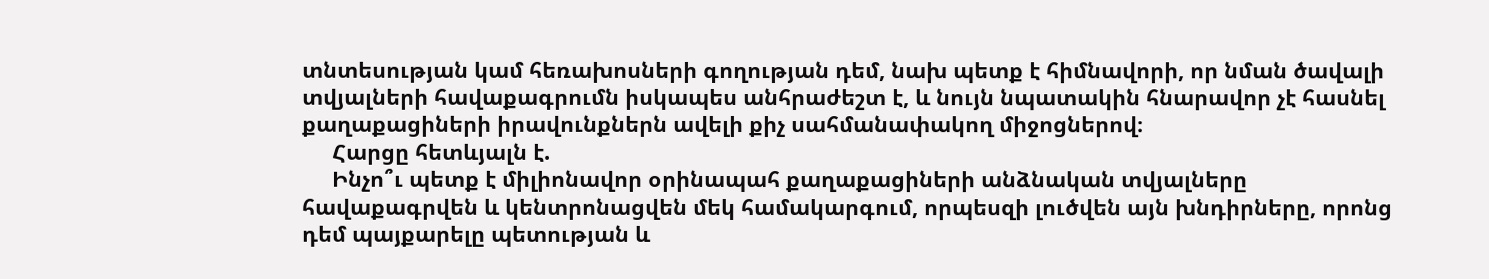տնտեսության կամ հեռախոսների գողության դեմ, նախ պետք է հիմնավորի, որ նման ծավալի տվյալների հավաքագրումն իսկապես անհրաժեշտ է, և նույն նպատակին հնարավոր չէ հասնել քաղաքացիների իրավունքներն ավելի քիչ սահմանափակող միջոցներով։
     Հարցը հետևյալն է.
     Ինչո՞ւ պետք է միլիոնավոր օրինապահ քաղաքացիների անձնական տվյալները հավաքագրվեն և կենտրոնացվեն մեկ համակարգում, որպեսզի լուծվեն այն խնդիրները, որոնց դեմ պայքարելը պետության և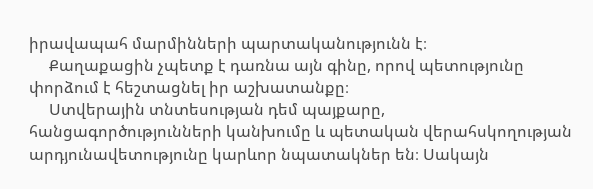իրավապահ մարմինների պարտականությունն է։
     Քաղաքացին չպետք է դառնա այն գինը, որով պետությունը փորձում է հեշտացնել իր աշխատանքը։
     Ստվերային տնտեսության դեմ պայքարը, հանցագործությունների կանխումը և պետական վերահսկողության արդյունավետությունը կարևոր նպատակներ են։ Սակայն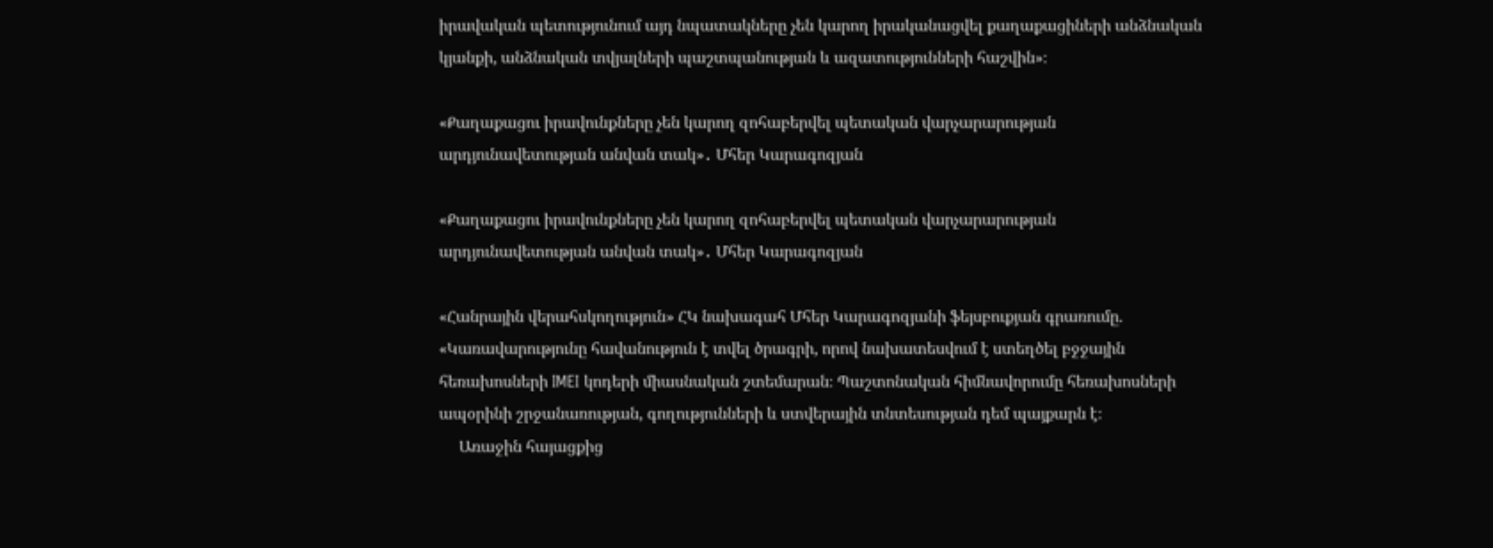իրավական պետությունում այդ նպատակները չեն կարող իրականացվել քաղաքացիների անձնական կյանքի, անձնական տվյալների պաշտպանության և ազատությունների հաշվին»։

«Քաղաքացու իրավունքները չեն կարող զոհաբերվել պետական վարչարարության արդյունավետության անվան տակ»․ Մհեր Կարագոզյան

«Քաղաքացու իրավունքները չեն կարող զոհաբերվել պետական վարչարարության արդյունավետության անվան տակ»․ Մհեր Կարագոզյան

«Հանրային վերահսկողություն» ՀԿ նախագահ Մհեր Կարագոզյանի ֆեյսբուքյան գրառումը. «Կառավարությունը հավանություն է տվել ծրագրի, որով նախատեսվում է ստեղծել բջջային հեռախոսների IMEI կոդերի միասնական շտեմարան։ Պաշտոնական հիմնավորումը հեռախոսների ապօրինի շրջանառության, գողությունների և ստվերային տնտեսության դեմ պայքարն է։
     Առաջին հայացքից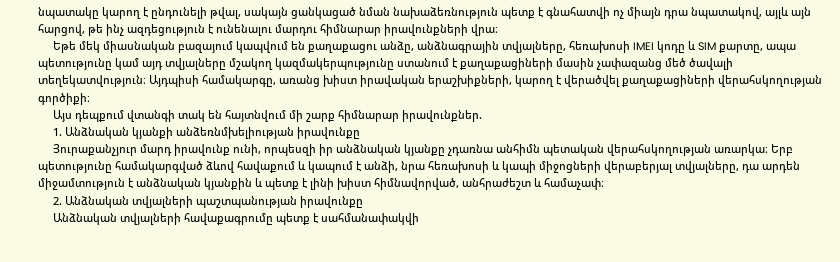նպատակը կարող է ընդունելի թվալ, սակայն ցանկացած նման նախաձեռնություն պետք է գնահատվի ոչ միայն դրա նպատակով, այլև այն հարցով, թե ինչ ազդեցություն է ունենալու մարդու հիմնարար իրավունքների վրա։
     Եթե մեկ միասնական բազայում կապվում են քաղաքացու անձը, անձնագրային տվյալները, հեռախոսի IMEI կոդը և SIM քարտը, ապա պետությունը կամ այդ տվյալները մշակող կազմակերպությունը ստանում է քաղաքացիների մասին չափազանց մեծ ծավալի տեղեկատվություն։ Այդպիսի համակարգը, առանց խիստ իրավական երաշխիքների, կարող է վերածվել քաղաքացիների վերահսկողության գործիքի։
     Այս դեպքում վտանգի տակ են հայտնվում մի շարք հիմնարար իրավունքներ.
     1. Անձնական կյանքի անձեռնմխելիության իրավունքը
     Յուրաքանչյուր մարդ իրավունք ունի, որպեսզի իր անձնական կյանքը չդառնա անհիմն պետական վերահսկողության առարկա։ Երբ պետությունը համակարգված ձևով հավաքում և կապում է անձի, նրա հեռախոսի և կապի միջոցների վերաբերյալ տվյալները, դա արդեն միջամտություն է անձնական կյանքին և պետք է լինի խիստ հիմնավորված, անհրաժեշտ և համաչափ։
     2. Անձնական տվյալների պաշտպանության իրավունքը
     Անձնական տվյալների հավաքագրումը պետք է սահմանափակվի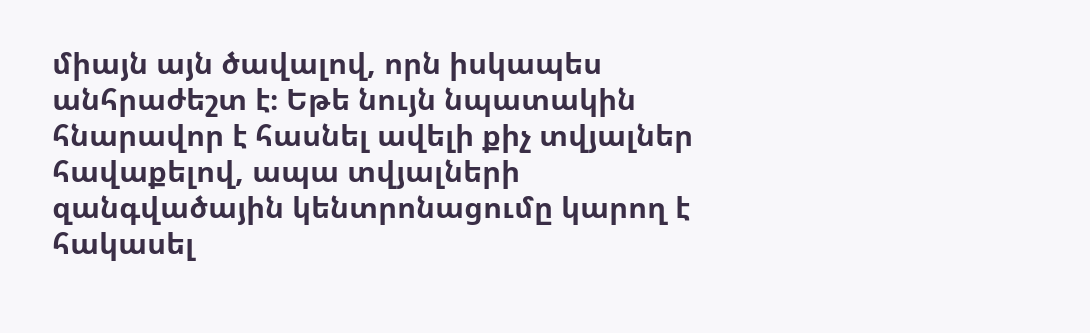միայն այն ծավալով, որն իսկապես անհրաժեշտ է։ Եթե նույն նպատակին հնարավոր է հասնել ավելի քիչ տվյալներ հավաքելով, ապա տվյալների զանգվածային կենտրոնացումը կարող է հակասել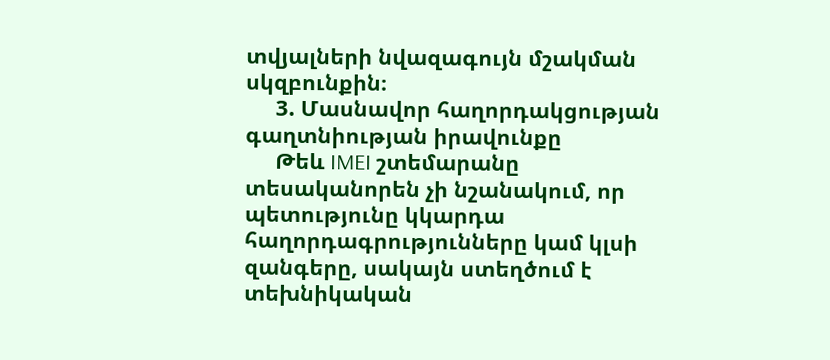տվյալների նվազագույն մշակման սկզբունքին։
     3. Մասնավոր հաղորդակցության գաղտնիության իրավունքը
     Թեև IMEI շտեմարանը տեսականորեն չի նշանակում, որ պետությունը կկարդա հաղորդագրությունները կամ կլսի զանգերը, սակայն ստեղծում է տեխնիկական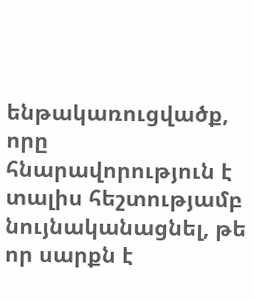ենթակառուցվածք, որը հնարավորություն է տալիս հեշտությամբ նույնականացնել, թե որ սարքն է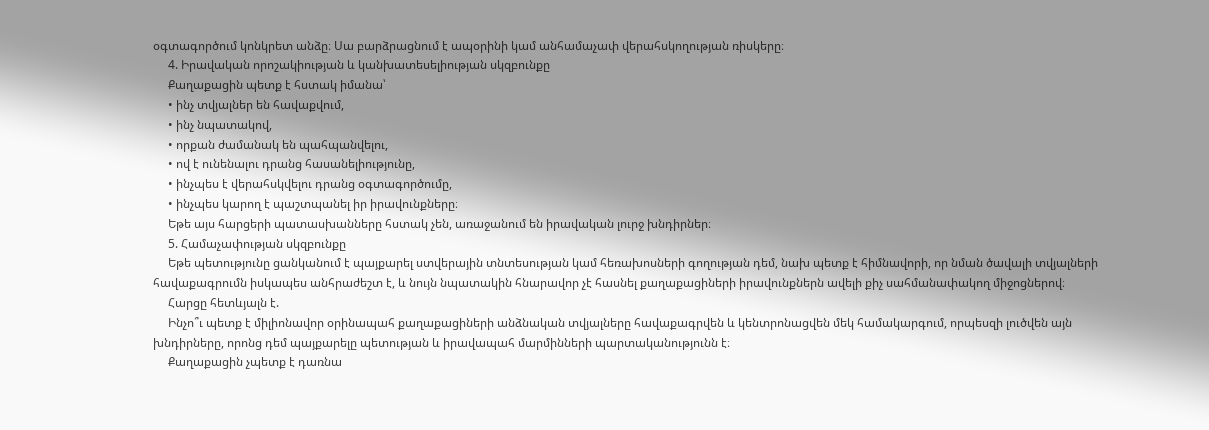օգտագործում կոնկրետ անձը։ Սա բարձրացնում է ապօրինի կամ անհամաչափ վերահսկողության ռիսկերը։
     4. Իրավական որոշակիության և կանխատեսելիության սկզբունքը
     Քաղաքացին պետք է հստակ իմանա՝
     • ինչ տվյալներ են հավաքվում,
     • ինչ նպատակով,
     • որքան ժամանակ են պահպանվելու,
     • ով է ունենալու դրանց հասանելիությունը,
     • ինչպես է վերահսկվելու դրանց օգտագործումը,
     • ինչպես կարող է պաշտպանել իր իրավունքները։
     Եթե այս հարցերի պատասխանները հստակ չեն, առաջանում են իրավական լուրջ խնդիրներ։
     5. Համաչափության սկզբունքը
     Եթե պետությունը ցանկանում է պայքարել ստվերային տնտեսության կամ հեռախոսների գողության դեմ, նախ պետք է հիմնավորի, որ նման ծավալի տվյալների հավաքագրումն իսկապես անհրաժեշտ է, և նույն նպատակին հնարավոր չէ հասնել քաղաքացիների իրավունքներն ավելի քիչ սահմանափակող միջոցներով։
     Հարցը հետևյալն է.
     Ինչո՞ւ պետք է միլիոնավոր օրինապահ քաղաքացիների անձնական տվյալները հավաքագրվեն և կենտրոնացվեն մեկ համակարգում, որպեսզի լուծվեն այն խնդիրները, որոնց դեմ պայքարելը պետության և իրավապահ մարմինների պարտականությունն է։
     Քաղաքացին չպետք է դառնա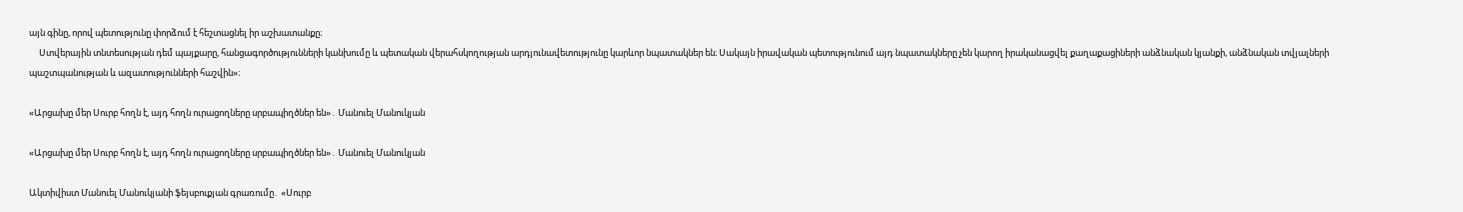այն գինը, որով պետությունը փորձում է հեշտացնել իր աշխատանքը։
     Ստվերային տնտեսության դեմ պայքարը, հանցագործությունների կանխումը և պետական վերահսկողության արդյունավետությունը կարևոր նպատակներ են։ Սակայն իրավական պետությունում այդ նպատակները չեն կարող իրականացվել քաղաքացիների անձնական կյանքի, անձնական տվյալների պաշտպանության և ազատությունների հաշվին»։

«Արցախը մեր Սուրբ հողն է, այդ հողն ուրացողները սրբապիղծներ են»․ Մանուել Մանուկյան

«Արցախը մեր Սուրբ հողն է, այդ հողն ուրացողները սրբապիղծներ են»․ Մանուել Մանուկյան

Ակտիվիստ Մանուել Մանուկյանի ֆեյսբուքյան գրառումը․ «Սուրբ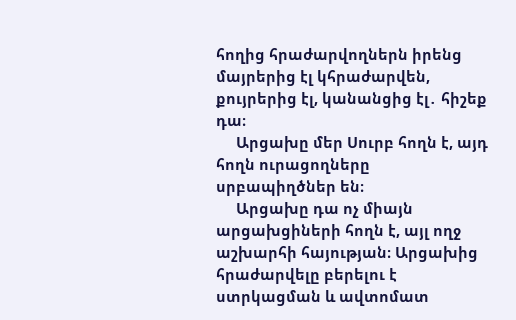հողից հրաժարվողներն իրենց մայրերից էլ կհրաժարվեն, քույրերից էլ, կանանցից էլ․ հիշեք դա։
     Արցախը մեր Սուրբ հողն է, այդ հողն ուրացողները սրբապիղծներ են։
     Արցախը դա ոչ միայն արցախցիների հողն է, այլ ողջ աշխարհի հայության։ Արցախից հրաժարվելը բերելու է ստրկացման և ավտոմատ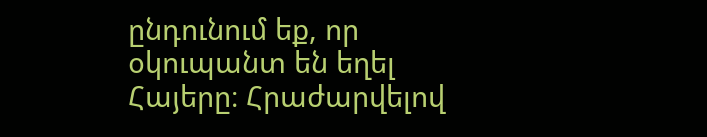ընդունում եք, որ օկուպանտ են եղել Հայերը։ Հրաժարվելով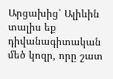Արցախից՝ Ալիևին տալիս եք դիվանագիտական մեծ կոզր, որը շատ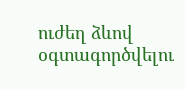ուժեղ ձևով օգտագործվելու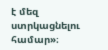է մեզ ստրկացնելու համար»։